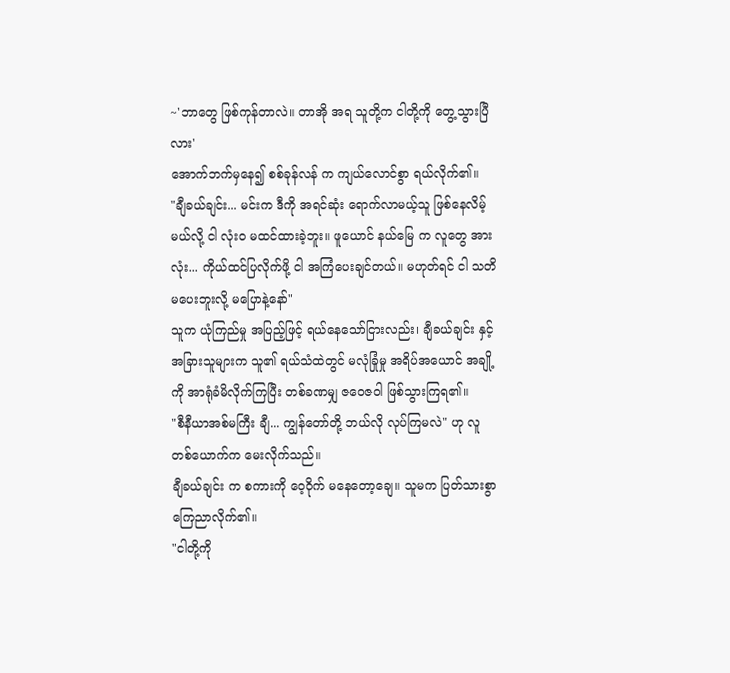~'ဘာတွေ ဖြစ်ကုန်တာလဲ။ တာအို အရ သူတို့က ငါတို့ကို တွေ့သွားပြီလား'
အောက်ဘက်မှနေ၍ စစ်ခုန်လန် က ကျယ်လောင်စွာ ရယ်လိုက်၏။
"ချီခယ်ချင်း... မင်းက ဒီကို အရင်ဆုံး ရောက်လာမယ့်သူ ဖြစ်နေလိမ့်မယ်လို့ ငါ လုံးဝ မထင်ထားခဲ့ဘူး။ ဖူယောင် နယ်မြေ က လူတွေ အားလုံး... ကိုယ်ထင်ပြလိုက်ဖို့ ငါ အကြံပေးချင်တယ်။ မဟုတ်ရင် ငါ သတိမပေးဘူးလို့ မပြောနဲ့နော်"
သူက ယုံကြည်မှု အပြည့်ဖြင့် ရယ်နေသော်ငြားလည်း၊ ချီခယ်ချင်း နှင့် အခြားသူများက သူ၏ ရယ်သံထဲတွင် မလုံခြုံမှု အရိပ်အယောင် အချို့ကို အာရုံခံမိလိုက်ကြပြီး တစ်ခဏမျှ ဇဝေဇဝါ ဖြစ်သွားကြရ၏။
"စီနီယာအစ်မကြီး ချီ... ကျွန်တော်တို့ ဘယ်လို လုပ်ကြမလဲ" ဟု လူတစ်ယောက်က မေးလိုက်သည်။
ချီခယ်ချင်း က စကားကို ဝေ့ဝိုက် မနေတော့ချေ။ သူမက ပြတ်သားစွာ ကြေညာလိုက်၏။
"ငါတို့ကို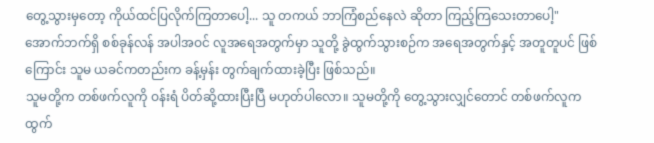တွေ့သွားမှတော့ ကိုယ်ထင်ပြလိုက်ကြတာပေါ့... သူ တကယ် ဘာကြံစည်နေလဲ ဆိုတာ ကြည့်ကြသေးတာပေါ့"
အောက်ဘက်ရှိ စစ်ခုန်လန် အပါအဝင် လူအရေအတွက်မှာ သူတို့ ခွဲထွက်သွားစဉ်က အရေအတွက်နှင့် အတူတူပင် ဖြစ်ကြောင်း သူမ ယခင်ကတည်းက ခန့်မှန်း တွက်ချက်ထားခဲ့ပြီး ဖြစ်သည်။
သူမတို့က တစ်ဖက်လူကို ဝန်းရံ ပိတ်ဆို့ထားပြီးပြီ မဟုတ်ပါလော။ သူမတို့ကို တွေ့သွားလျှင်တောင် တစ်ဖက်လူက ထွက်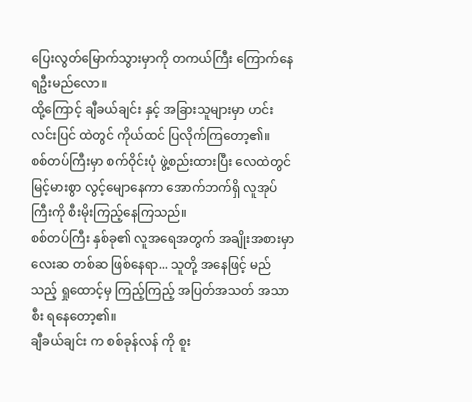ပြေးလွတ်မြောက်သွားမှာကို တကယ်ကြီး ကြောက်နေရဦးမည်လော။
ထို့ကြောင့် ချီခယ်ချင်း နှင့် အခြားသူများမှာ ဟင်းလင်းပြင် ထဲတွင် ကိုယ်ထင် ပြလိုက်ကြတော့၏။
စစ်တပ်ကြီးမှာ စက်ဝိုင်းပုံ ဖွဲ့စည်းထားပြီး လေထဲတွင် မြင့်မားစွာ လွင့်မျောနေကာ အောက်ဘက်ရှိ လူအုပ်ကြီးကို စီးမိုးကြည့်နေကြသည်။
စစ်တပ်ကြီး နှစ်ခု၏ လူအရေအတွက် အချိုးအစားမှာ လေးဆ တစ်ဆ ဖြစ်နေရာ... သူတို့ အနေဖြင့် မည်သည့် ရှုထောင့်မှ ကြည့်ကြည့် အပြတ်အသတ် အသာစီး ရနေတော့၏။
ချီခယ်ချင်း က စစ်ခုန်လန် ကို စူး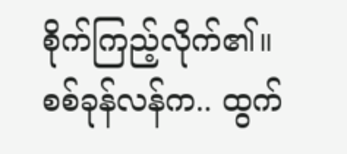စိုက်ကြည့်လိုက်၏။
စစ်ခုန်လန်က.. ထွက်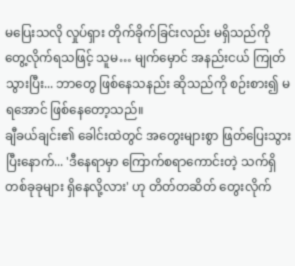မပြေးသလို လှုပ်ရှား တိုက်ခိုက်ခြင်းလည်း မရှိသည်ကို တွေ့လိုက်ရသဖြင့် သူမ… မျက်မှောင် အနည်းငယ် ကြုတ်သွားပြီး... ဘာတွေ ဖြစ်နေသနည်း ဆိုသည်ကို စဉ်းစား၍ မရအောင် ဖြစ်နေတော့သည်။
ချီခယ်ချင်း၏ ခေါင်းထဲတွင် အတွေးများစွာ ဖြတ်ပြေးသွားပြီးနောက်... 'ဒီနေရာမှာ ကြောက်စရာကောင်းတဲ့ သက်ရှိ တစ်ခုခုများ ရှိနေလို့လား' ဟု တိတ်တဆိတ် တွေးလိုက်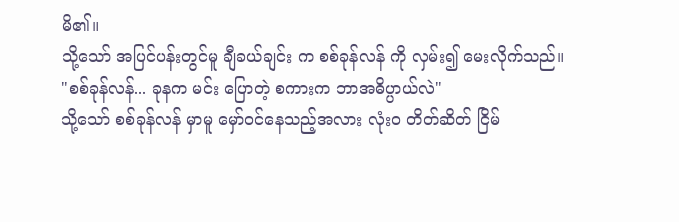မိ၏။
သို့သော် အပြင်ပန်းတွင်မူ ချီခယ်ချင်း က စစ်ခုန်လန် ကို လှမ်း၍ မေးလိုက်သည်။
"စစ်ခုန်လန်... ခုနက မင်း ပြောတဲ့ စကားက ဘာအဓိပ္ပာယ်လဲ"
သို့သော် စစ်ခုန်လန် မှာမူ မှော်ဝင်နေသည့်အလား လုံးဝ တိတ်ဆိတ် ငြိမ်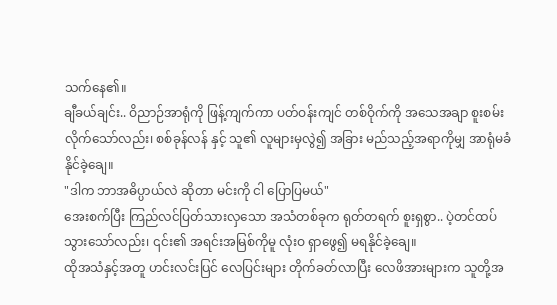သက်နေ၏။
ချီခယ်ချင်း.. ဝိညာဉ်အာရုံကို ဖြန့်ကျက်ကာ ပတ်ဝန်းကျင် တစ်ဝိုက်ကို အသေအချာ စူးစမ်းလိုက်သော်လည်း၊ စစ်ခုန်လန် နှင့် သူ၏ လူများမှလွဲ၍ အခြား မည်သည့်အရာကိုမျှ အာရုံမခံနိုင်ခဲ့ချေ။
"ဒါက ဘာအဓိပ္ပာယ်လဲ ဆိုတာ မင်းကို ငါ ပြောပြမယ်"
အေးစက်ပြီး ကြည်လင်ပြတ်သားလှသော အသံတစ်ခုက ရုတ်တရက် စူးရှစွာ.. ပဲ့တင်ထပ်သွားသော်လည်း၊ ၎င်း၏ အရင်းအမြစ်ကိုမူ လုံးဝ ရှာဖွေ၍ မရနိုင်ခဲ့ချေ။
ထိုအသံနှင့်အတူ ဟင်းလင်းပြင် လေပြင်းများ တိုက်ခတ်လာပြီး လေဖိအားများက သူတို့အ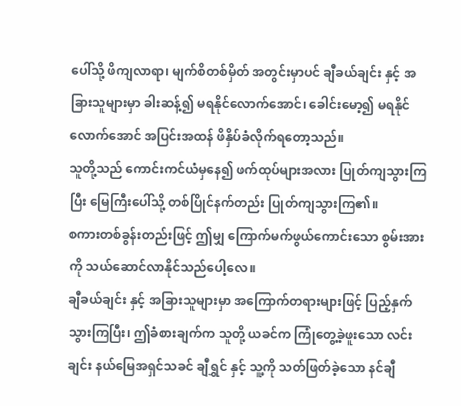ပေါ်သို့ ဖိကျလာရာ၊ မျက်စိတစ်မှိတ် အတွင်းမှာပင် ချီခယ်ချင်း နှင့် အခြားသူများမှာ ခါးဆန့်၍ မရနိုင်လောက်အောင်၊ ခေါင်းမော့၍ မရနိုင်လောက်အောင် အပြင်းအထန် ဖိနှိပ်ခံလိုက်ရတော့သည်။
သူတို့သည် ကောင်းကင်ယံမှနေ၍ ဖက်ထုပ်များအလား ပြုတ်ကျသွားကြပြီး မြေကြီးပေါ်သို့ တစ်ပြိုင်နက်တည်း ပြုတ်ကျသွားကြ၏။
စကားတစ်ခွန်းတည်းဖြင့် ဤမျှ ကြောက်မက်ဖွယ်ကောင်းသော စွမ်းအားကို သယ်ဆောင်လာနိုင်သည်ပေါ့လေ။
ချီခယ်ချင်း နှင့် အခြားသူများမှာ အကြောက်တရားများဖြင့် ပြည့်နှက်သွားကြပြီး၊ ဤခံစားချက်က သူတို့ ယခင်က ကြုံတွေ့ခဲ့ဖူးသော လင်းချင်း နယ်မြေအရှင်သခင် ချီရွှင် နှင့် သူ့ကို သတ်ဖြတ်ခဲ့သော နင်ချီ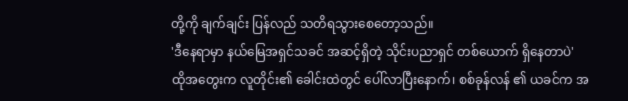တို့ကို ချက်ချင်း ပြန်လည် သတိရသွားစေတော့သည်။
'ဒီနေရာမှာ နယ်မြေအရှင်သခင် အဆင့်ရှိတဲ့ သိုင်းပညာရှင် တစ်ယောက် ရှိနေတာပဲ'
ထိုအတွေးက လူတိုင်း၏ ခေါင်းထဲတွင် ပေါ်လာပြီးနောက်၊ စစ်ခုန်လန် ၏ ယခင်က အ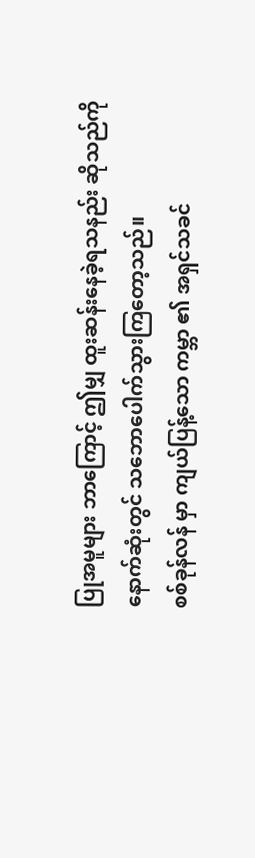ပြုအမူများ ဘာကြောင့် ဤမျှ ထူးဆန်းနေခဲ့ရသနည်း ဆိုသည်ကို နောက်ဆုံးတွင် သဘောပေါက်သွားကြတော့သည်။
စစ်ခုန်လန် မှာ ကျယ်ပြန့်သော ကမ္ဘာ ၏ အရှင်သခင်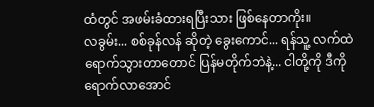ထံတွင် အဖမ်းခံထားရပြီးသား ဖြစ်နေတာကိုး။
လခွမ်း... စစ်ခုန်လန် ဆိုတဲ့ ခွေးကောင်... ရန်သူ့ လက်ထဲ ရောက်သွားတာတောင် ပြန်မတိုက်ဘဲနဲ့... ငါတို့ကို ဒီကို ရောက်လာအောင်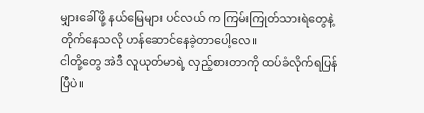မျှားခေါ်ဖို့ နယ်မြေများ ပင်လယ် က ကြမ်းကြုတ်သားရဲတွေနဲ့ တိုက်နေသလို ဟန်ဆောင်နေခဲ့တာပေါ့လေ။
ငါတို့တွေ အဲဒီ လူယုတ်မာရဲ့ လှည့်စားတာကို ထပ်ခံလိုက်ရပြန်ပြီပဲ။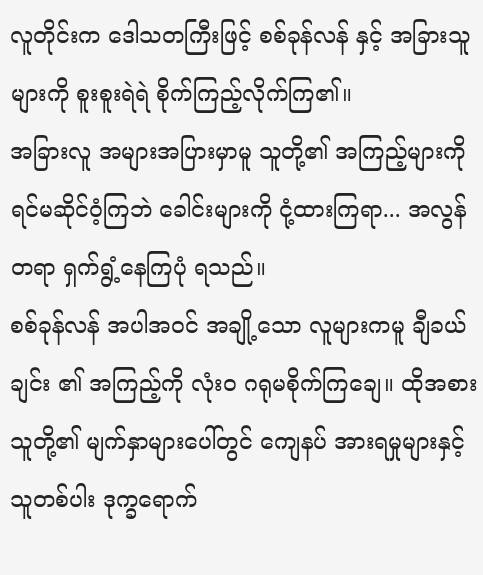လူတိုင်းက ဒေါသတကြီးဖြင့် စစ်ခုန်လန် နှင့် အခြားသူများကို စူးစူးရဲရဲ စိုက်ကြည့်လိုက်ကြ၏။
အခြားလူ အများအပြားမှာမူ သူတို့၏ အကြည့်များကို ရင်မဆိုင်ဝံ့ကြဘဲ ခေါင်းများကို ငုံ့ထားကြရာ... အလွန်တရာ ရှက်ရွံ့နေကြပုံ ရသည်။
စစ်ခုန်လန် အပါအဝင် အချို့သော လူများကမူ ချီခယ်ချင်း ၏ အကြည့်ကို လုံးဝ ဂရုမစိုက်ကြချေ။ ထိုအစား သူတို့၏ မျက်နှာများပေါ်တွင် ကျေနပ် အားရမှုများနှင့် သူတစ်ပါး ဒုက္ခရောက်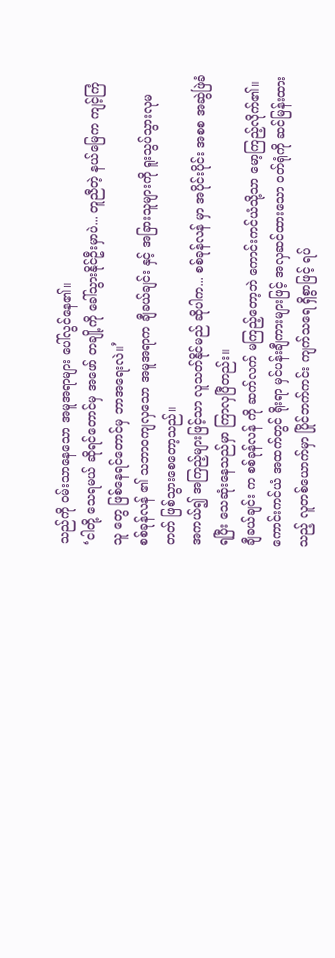သည်ကို ဝမ်းသာနေသော အမူအရာများ ပေါ်လွင်နေ၏။
‘ငါတို့ သေရမယ် ဆိုရင်တောင်မှ အဖော် တချို့ကို ခေါ်သွားနိုင်ဦးမှာပဲ... တူညီတဲ့ နယ်မြေက ကျင့်ကြံသူ တွေ ဖြစ်နေရင်တောင်မှ ဘာအရေးလဲ။’
စစ်ခုန်လန် ၏ သဘာဝကျလှသော အမူအရာက ချီခယ်ချင်း နှင့် အခြားသူများကို ရူးသွပ်သွားလုမတတ် ဖြစ်သွားစေတော့သည်။
အကယ်၍ အကြည့်များဖြင့်သာ လူသတ်နိုင်မည် ဆိုပါက... စစ်ခုန်လန် မှာ အပိုင်းပိုင်း အစစ အဆွဲဖြဲခံရပြီး သေဆုံးနေသည်မှာ ကြာလှပြီတည်း။
ချီခယ်ချင်း က စစ်ခုန်လန် ကို ဆက်လက် မကြည့်တော့ဘဲ ကောင်းကင်ယံသို့သာ မော့ကြည့်လိုက်၏။
ကောင်းကင်ယံ အထက်တွင် ရိုးရာ မှင်ပန်းချီကားများဖြင့် အလှဆင်ထားသော ဝတ်ရုံကို ဆင်မြန်းထားသည့် လူတစ်ယောက်မှာ ပြိုင်ဘက်ကင်း ကျက်သရေ ရှိစွာဖြင့် ရပ်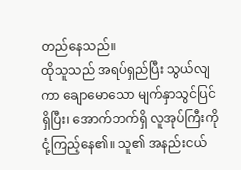တည်နေသည်။
ထိုသူသည် အရပ်ရှည်ပြီး သွယ်လျကာ ချောမောသော မျက်နှာသွင်ပြင် ရှိပြီး၊ အောက်ဘက်ရှိ လူအုပ်ကြီးကို ငုံ့ကြည့်နေ၏။ သူ၏ အနည်းငယ်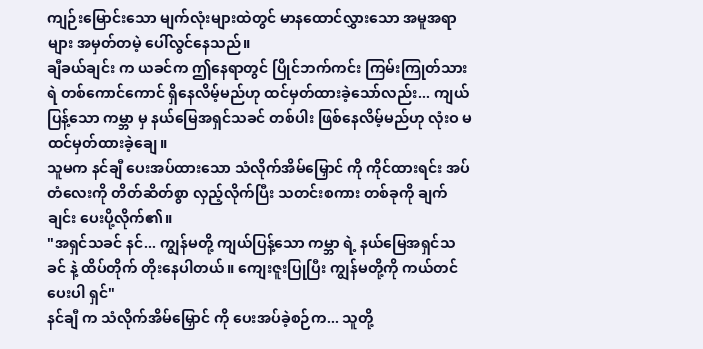ကျဉ်းမြောင်းသော မျက်လုံးများထဲတွင် မာနထောင်လွှားသော အမူအရာများ အမှတ်တမဲ့ ပေါ်လွင်နေသည်။
ချီခယ်ချင်း က ယခင်က ဤနေရာတွင် ပြိုင်ဘက်ကင်း ကြမ်းကြုတ်သားရဲ တစ်ကောင်ကောင် ရှိနေလိမ့်မည်ဟု ထင်မှတ်ထားခဲ့သော်လည်း... ကျယ်ပြန့်သော ကမ္ဘာ မှ နယ်မြေအရှင်သခင် တစ်ပါး ဖြစ်နေလိမ့်မည်ဟု လုံးဝ မထင်မှတ်ထားခဲ့ချေ။
သူမက နင်ချီ ပေးအပ်ထားသော သံလိုက်အိမ်မြှောင် ကို ကိုင်ထားရင်း အပ်တံလေးကို တိတ်ဆိတ်စွာ လှည့်လိုက်ပြီး သတင်းစကား တစ်ခုကို ချက်ချင်း ပေးပို့လိုက်၏။
"အရှင်သခင် နင်... ကျွန်မတို့ ကျယ်ပြန့်သော ကမ္ဘာ ရဲ့ နယ်မြေအရှင်သခင် နဲ့ ထိပ်တိုက် တိုးနေပါတယ်။ ကျေးဇူးပြုပြီး ကျွန်မတို့ကို ကယ်တင်ပေးပါ ရှင်"
နင်ချီ က သံလိုက်အိမ်မြှောင် ကို ပေးအပ်ခဲ့စဉ်က... သူတို့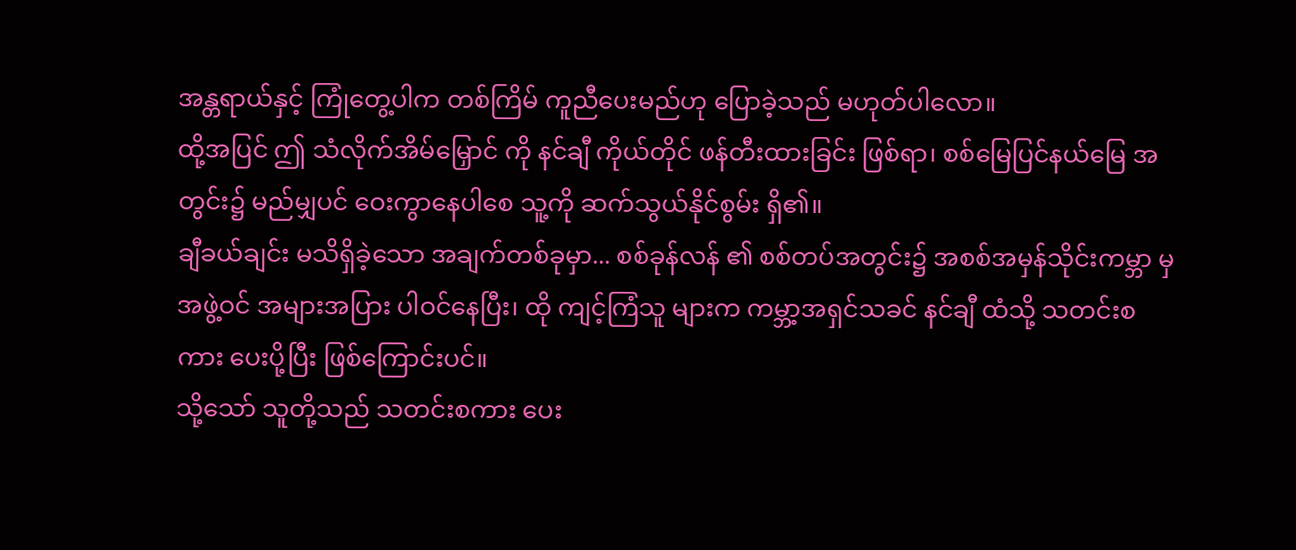အန္တရာယ်နှင့် ကြုံတွေ့ပါက တစ်ကြိမ် ကူညီပေးမည်ဟု ပြောခဲ့သည် မဟုတ်ပါလော။
ထို့အပြင် ဤ သံလိုက်အိမ်မြှောင် ကို နင်ချီ ကိုယ်တိုင် ဖန်တီးထားခြင်း ဖြစ်ရာ၊ စစ်မြေပြင်နယ်မြေ အတွင်း၌ မည်မျှပင် ဝေးကွာနေပါစေ သူ့ကို ဆက်သွယ်နိုင်စွမ်း ရှိ၏။
ချီခယ်ချင်း မသိရှိခဲ့သော အချက်တစ်ခုမှာ... စစ်ခုန်လန် ၏ စစ်တပ်အတွင်း၌ အစစ်အမှန်သိုင်းကမ္ဘာ မှ အဖွဲ့ဝင် အများအပြား ပါဝင်နေပြီး၊ ထို ကျင့်ကြံသူ များက ကမ္ဘာ့အရှင်သခင် နင်ချီ ထံသို့ သတင်းစကား ပေးပို့ပြီး ဖြစ်ကြောင်းပင်။
သို့သော် သူတို့သည် သတင်းစကား ပေး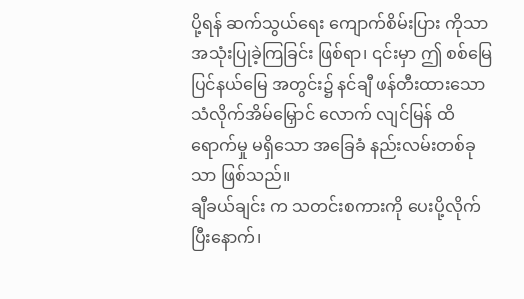ပို့ရန် ဆက်သွယ်ရေး ကျောက်စိမ်းပြား ကိုသာ အသုံးပြုခဲ့ကြခြင်း ဖြစ်ရာ၊ ၎င်းမှာ ဤ စစ်မြေပြင်နယ်မြေ အတွင်း၌ နင်ချီ ဖန်တီးထားသော သံလိုက်အိမ်မြှောင် လောက် လျင်မြန် ထိရောက်မှု မရှိသော အခြေခံ နည်းလမ်းတစ်ခုသာ ဖြစ်သည်။
ချီခယ်ချင်း က သတင်းစကားကို ပေးပို့လိုက်ပြီးနောက်၊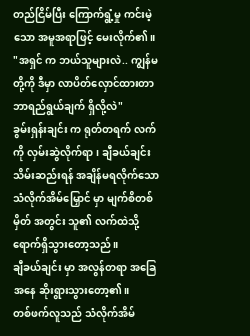တည်ငြိမ်ပြီး ကြောက်ရွံ့မှု ကင်းမဲ့သော အမူအရာဖြင့် မေးလိုက်၏။
"အရှင် က ဘယ်သူများလဲ.. ကျွန်မတို့ကို ဒီမှာ လာပိတ်လှောင်ထားတာ ဘာရည်ရွယ်ချက် ရှိလို့လဲ"
ခွမ်းရှန်းချင်း က ရုတ်တရက် လက်ကို လှမ်းဆွဲလိုက်ရာ၊ ချီခယ်ချင်း သိမ်းဆည်းရန် အချိန်မရလိုက်သော သံလိုက်အိမ်မြှောင် မှာ မျက်စိတစ်မှိတ် အတွင်း သူ၏ လက်ထဲသို့ ရောက်ရှိသွားတော့သည်။
ချီခယ်ချင်း မှာ အလွန်တရာ အခြေအနေ ဆိုးရွားသွားတော့၏။
တစ်ဖက်လူသည် သံလိုက်အိမ်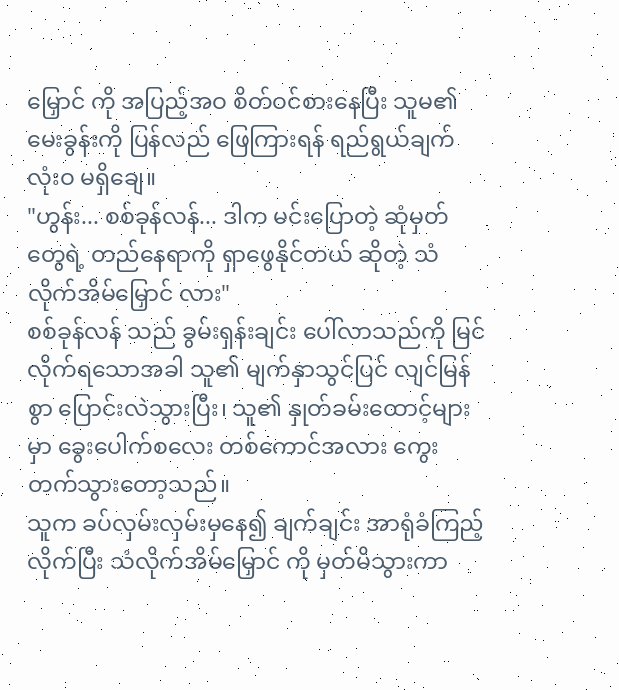မြှောင် ကို အပြည့်အဝ စိတ်ဝင်စားနေပြီး သူမ၏ မေးခွန်းကို ပြန်လည် ဖြေကြားရန် ရည်ရွယ်ချက် လုံးဝ မရှိချေ။
"ဟွန်း... စစ်ခုန်လန်... ဒါက မင်းပြောတဲ့ ဆုံမှတ် တွေရဲ့ တည်နေရာကို ရှာဖွေနိုင်တယ် ဆိုတဲ့ သံလိုက်အိမ်မြှောင် လား"
စစ်ခုန်လန် သည် ခွမ်းရှန်းချင်း ပေါ်လာသည်ကို မြင်လိုက်ရသောအခါ သူ၏ မျက်နှာသွင်ပြင် လျင်မြန်စွာ ပြောင်းလဲသွားပြီး၊ သူ၏ နှုတ်ခမ်းထောင့်များမှာ ခွေးပေါက်စလေး တစ်ကောင်အလား ကွေးတက်သွားတော့သည်။
သူက ခပ်လှမ်းလှမ်းမှနေ၍ ချက်ချင်း အာရုံခံကြည့်လိုက်ပြီး သံလိုက်အိမ်မြှောင် ကို မှတ်မိသွားကာ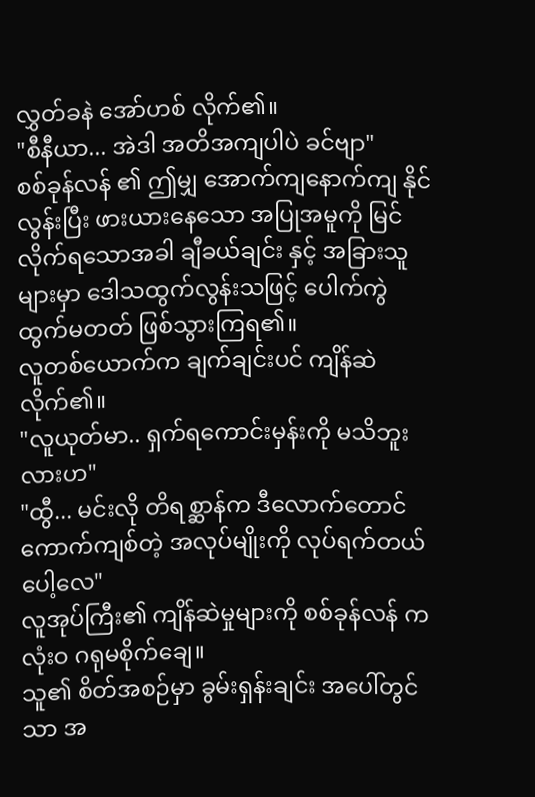လွှတ်ခနဲ အော်ဟစ် လိုက်၏။
"စီနီယာ... အဲဒါ အတိအကျပါပဲ ခင်ဗျာ"
စစ်ခုန်လန် ၏ ဤမျှ အောက်ကျနောက်ကျ နိုင်လွန်းပြီး ဖားယားနေသော အပြုအမူကို မြင်လိုက်ရသောအခါ ချီခယ်ချင်း နှင့် အခြားသူများမှာ ဒေါသထွက်လွန်းသဖြင့် ပေါက်ကွဲထွက်မတတ် ဖြစ်သွားကြရ၏။
လူတစ်ယောက်က ချက်ချင်းပင် ကျိန်ဆဲလိုက်၏။
"လူယုတ်မာ.. ရှက်ရကောင်းမှန်းကို မသိဘူးလားဟ"
"ထွီ... မင်းလို တိရစ္ဆာန်က ဒီလောက်တောင် ကောက်ကျစ်တဲ့ အလုပ်မျိုးကို လုပ်ရက်တယ်ပေါ့လေ"
လူအုပ်ကြီး၏ ကျိန်ဆဲမှုများကို စစ်ခုန်လန် က လုံးဝ ဂရုမစိုက်ချေ။
သူ၏ စိတ်အစဉ်မှာ ခွမ်းရှန်းချင်း အပေါ်တွင်သာ အ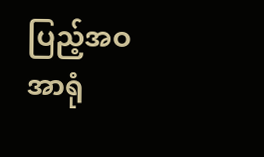ပြည့်အဝ အာရုံ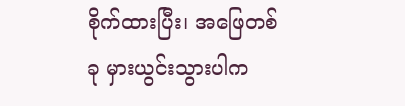စိုက်ထားပြီး၊ အဖြေတစ်ခု မှားယွင်းသွားပါက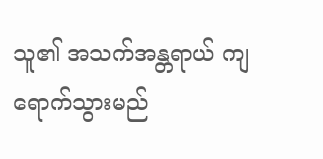သူ၏ အသက်အန္တရာယ် ကျရောက်သွားမည်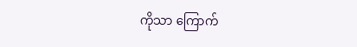ကိုသာ ကြောက်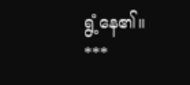ရွံ့နေ၏။
***